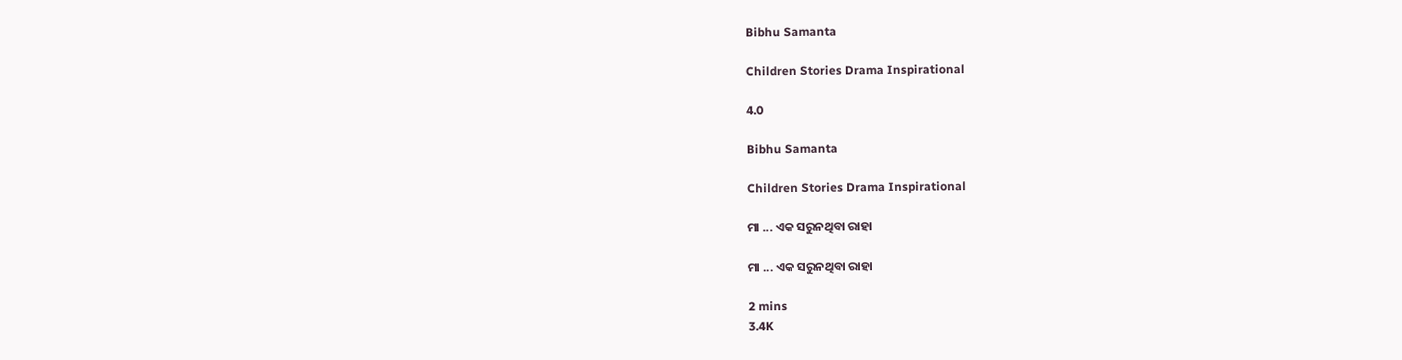Bibhu Samanta

Children Stories Drama Inspirational

4.0

Bibhu Samanta

Children Stories Drama Inspirational

ମା ... ଏକ ସରୁନଥିବା ରାହା

ମା ... ଏକ ସରୁନଥିବା ରାହା

2 mins
3.4K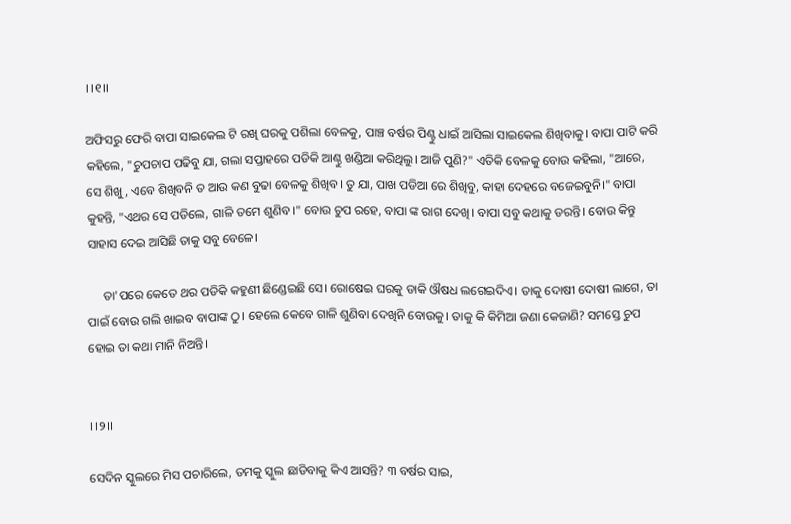।।୧।।

ଅଫିସରୁ ଫେରି ବାପା ସାଇକେଲ ଟି ରଖି ଘରକୁ ପଶିଲା ବେଳକୁ, ପାଞ୍ଚ ବର୍ଷର ପିଣ୍ଟୁ ଧାଇଁ ଆସିଲା ସାଇକେଲ ଶିଖିବାକୁ। ବାପା ପାଟି କରି କହିଲେ, "ଚୁପଚାପ ପଢିବୁ ଯା, ଗଲା ସପ୍ତାହରେ ପଡିକି ଆଣ୍ଠୁ ଖଣ୍ଡିଆ କରିଥିଲୁ। ଆଜି ପୁଣି?" ଏତିକି ବେଳକୁ ବୋଉ କହିଲା, "ଆରେ, ସେ ଶିଖୁ, ଏବେ ଶିଖିବନି ତ ଆଉ କଣ ବୁଢା ବେଳକୁ ଶିଖିବ। ତୁ ଯା, ପାଖ ପଡିଆ ରେ ଶିଖିବୁ, କାହା ଦେହରେ ବଜେଇବୁନି।" ବାପା କୁହନ୍ତି, "ଏଥର ସେ ପଡିଲେ, ଗାଳି ତମେ ଶୁଣିବ।" ବୋଉ ଚୁପ ରହେ, ବାପା ଙ୍କ ରାଗ ଦେଖି। ବାପା ସବୁ କଥାକୁ ଡରନ୍ତି। ବୋଉ କିନ୍ତୁ ସାହାସ ଦେଇ ଆସିଛି ତାକୁ ସବୁ ବେଳେ।

     ତା'ପରେ କେତେ ଥର ପଡିକି କହୁଣୀ ଛିଣ୍ଡେଇଛି ସେ। ରୋଷେଇ ଘରକୁ ଡାକି ଔଷଧ ଲଗେଇଦିଏ। ତାକୁ ଦୋଷୀ ଦୋଷୀ ଲାଗେ, ତା ପାଇଁ ବୋଉ ଗଲି ଖାଇବ ବାପାଙ୍କ ଠୁ। ହେଲେ କେବେ ଗାଳି ଶୁଣିବା ଦେଖିନି ବୋଉକୁ। ତାକୁ କି କିମିଆ ଜଣା କେଜାଣି? ସମସ୍ତେ ଚୁପ ହୋଇ ତା କଥା ମାନି ନିଅନ୍ତି।


।।୨।।

ସେଦିନ ସ୍କୁଲରେ ମିସ ପଚାରିଲେ, ତମକୁ ସ୍କୁଲ ଛାଡିବାକୁ କିଏ ଆସନ୍ତି? ୩ ବର୍ଷର ସାଇ,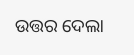ଉତ୍ତର ଦେଲା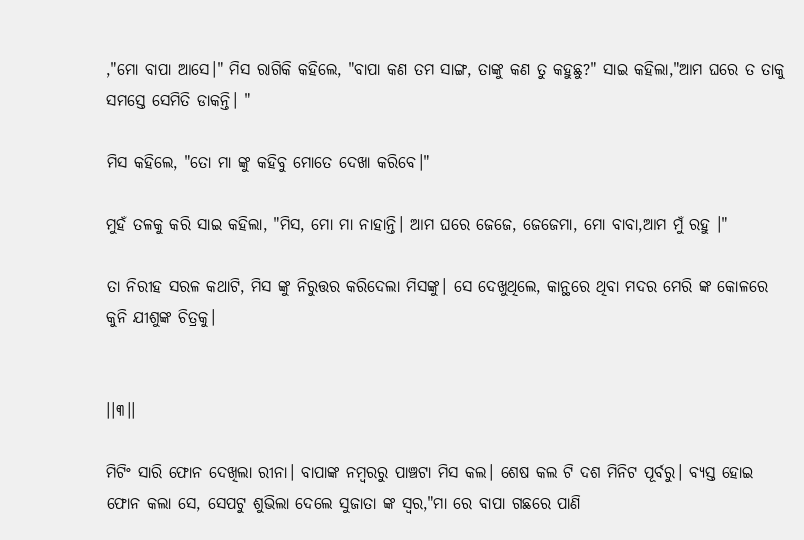,"ମୋ ବାପା ଆସେ।" ମିସ ରାଗିକି କହିଲେ, "ବାପା କଣ ତମ ସାଙ୍ଗ, ତାଙ୍କୁ କଣ ତୁ କହୁଛୁ?" ସାଇ କହିଲା,"ଆମ ଘରେ ତ ତାକୁ ସମସ୍ତେ ସେମିତି ଡାକନ୍ତି। "

ମିସ କହିଲେ, "ତୋ ମା ଙ୍କୁ କହିବୁ ମୋତେ ଦେଖା କରିବେ।"

ମୁହଁ ତଳକୁ କରି ସାଇ କହିଲା, "ମିସ, ମୋ ମା ନାହାନ୍ତି। ଆମ ଘରେ ଜେଜେ, ଜେଜେମା, ମୋ ବାବା,ଆମ ମୁଁ ରହୁ ।"

ତା ନିରୀହ ସରଳ କଥାଟି, ମିସ ଙ୍କୁ ନିରୁତ୍ତର କରିଦେଲା ମିସଙ୍କୁ। ସେ ଦେଖୁଥିଲେ, କାନ୍ଥରେ ଥିବା ମଦର ମେରି ଙ୍କ କୋଳରେ କୁନି ଯୀଶୁଙ୍କ ଚିତ୍ରକୁ।


।।୩।।

ମିଟିଂ ସାରି ଫୋନ ଦେଖିଲା ରୀନା। ବାପାଙ୍କ ନମ୍ବରରୁ ପାଞ୍ଚଟା ମିସ କଲ। ଶେଷ କଲ ଟି ଦଶ ମିନିଟ ପୂର୍ବରୁ। ବ୍ୟସ୍ତ ହୋଇ ଫୋନ କଲା ସେ, ସେପଟୁ ଶୁଭିଲା ଦେଲେ ସୁଜାତା ଙ୍କ ସ୍ୱର,"ମା ରେ ବାପା ଗଛରେ ପାଣି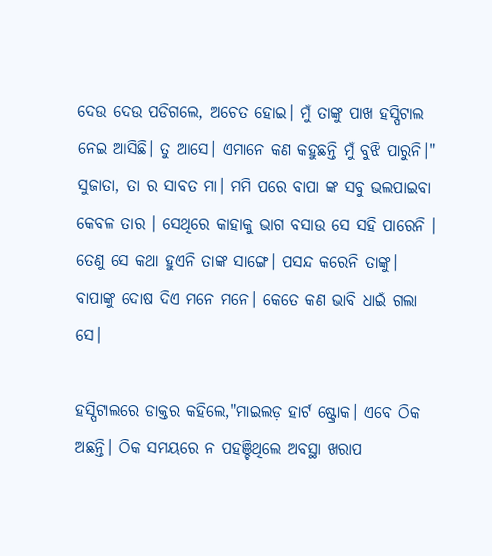ଦେଉ ଦେଉ ପଡିଗଲେ, ଅଚେତ ହୋଇ। ମୁଁ ତାଙ୍କୁ ପାଖ ହସ୍ପିଟାଲ ନେଇ ଆସିଛି। ତୁ ଆସେ। ଏମାନେ କଣ କହୁଛନ୍ତି ମୁଁ ବୁଝି ପାରୁନି।" ସୁଜାତା, ତା ର ସାବତ ମା। ମମି ପରେ ବାପା ଙ୍କ ସବୁ ଭଲପାଇବା କେବଳ ତାର । ସେଥିରେ କାହାକୁ ଭାଗ ବସାଉ ସେ ସହି ପାରେନି । ତେଣୁ ସେ କଥା ହୁଏନି ତାଙ୍କ ସାଙ୍ଗେ। ପସନ୍ଦ କରେନି ତାଙ୍କୁ। ବାପାଙ୍କୁ ଦୋଷ ଦିଏ ମନେ ମନେ। କେତେ କଣ ଭାବି ଧାଇଁ ଗଲା ସେ।

ହସ୍ପିଟାଲରେ ଡାକ୍ତର କହିଲେ,"ମାଇଲଡ଼ ହାର୍ଟ ଷ୍ଟ୍ରୋକ। ଏବେ ଠିକ ଅଛନ୍ତି। ଠିକ ସମୟରେ ନ ପହଞ୍ଚିଥିଲେ ଅବସ୍ଥା ଖରାପ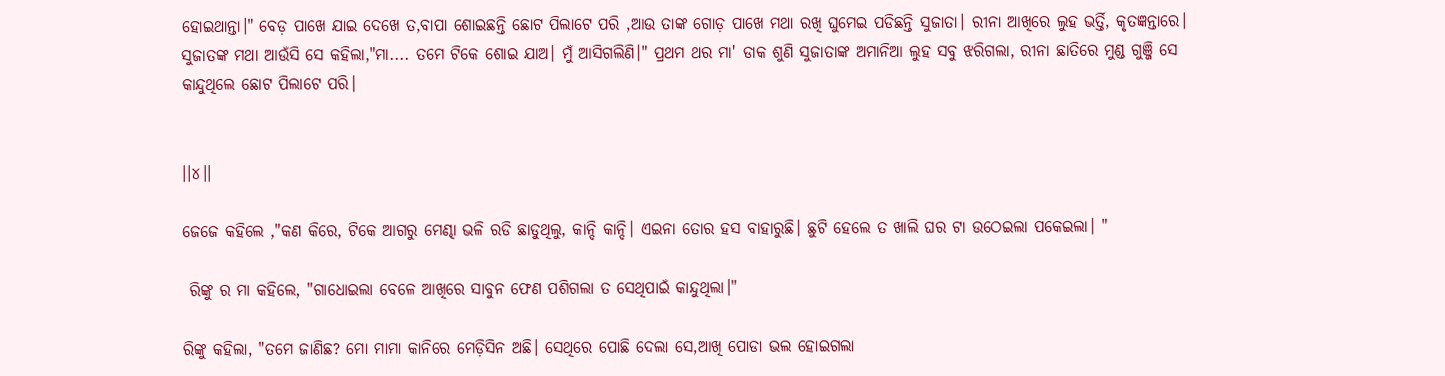ହୋଇଥାନ୍ତା।" ବେଡ଼ ପାଖେ ଯାଇ ଦେଖେ ତ,ବାପା ଶୋଇଛନ୍ତି ଛୋଟ ପିଲାଟେ ପରି ,ଆଉ ତାଙ୍କ ଗୋଡ଼ ପାଖେ ମଥା ରଖି ଘୁମେଇ ପଡିଛନ୍ତି ସୁଜାତା। ରୀନା ଆଖିରେ ଲୁହ ଭର୍ତ୍ତି, କୃତଜ୍ଞନ୍ତାରେ। ସୁଜାତଙ୍କ ମଥା ଆଉଁସି ସେ କହିଲା,"ମା.... ତମେ ଟିକେ ଶୋଇ ଯାଅ। ମୁଁ ଆସିଗଲିଣି।" ପ୍ରଥମ ଥର ମା' ଡାକ ଶୁଣି ସୁଜାତାଙ୍କ ଅମାନିଆ ଲୁହ ସବୁ ଝରିଗଲା, ରୀନା ଛାତିରେ ମୁଣ୍ଡ ଗୁଞ୍ଜି ସେ କାନ୍ଦୁଥିଲେ ଛୋଟ ପିଲାଟେ ପରି।


।।୪।।

ଜେଜେ କହିଲେ ,"କଣ କିରେ, ଟିକେ ଆଗରୁ ମେଣ୍ଢା ଭଳି ରଡି ଛାଡୁଥିଲୁ, କାନ୍ଦି କାନ୍ଦି। ଏଇନା ତୋର ହସ ବାହାରୁଛି। ଛୁଟି ହେଲେ ତ ଖାଲି ଘର ଟା ଉଠେଇଲା ପକେଇଲା। "

 ରିଙ୍କୁ ର ମା କହିଲେ, "ଗାଧୋଇଲା ବେଳେ ଆଖିରେ ସାବୁନ ଫେଣ ପଶିଗଲା ତ ସେଥିପାଇଁ କାନ୍ଦୁଥିଲା।"

ରିଙ୍କୁ କହିଲା, "ତମେ ଜାଣିଛ? ମୋ ମାମା କାନିରେ ମେଡ଼ିସିନ ଅଛି। ସେଥିରେ ପୋଛି ଦେଲା ସେ,ଆଖି ପୋଡା ଭଲ ହୋଇଗଲା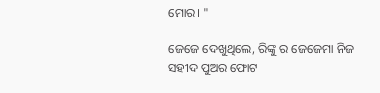ମୋର। "

ଜେଜେ ଦେଖୁଥିଲେ, ରିଙ୍କୁ ର ଜେଜେମା ନିଜ ସହୀଦ ପୁଅର ଫୋଟ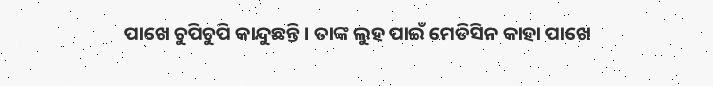ପାଖେ ଚୁପିଚୁପି କାନ୍ଦୁଛନ୍ତି। ତାଙ୍କ ଲୁହ ପାଇଁ ମେଡିସିନ କାହା ପାଖେ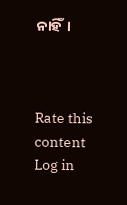ନାହିଁ।



Rate this content
Log in